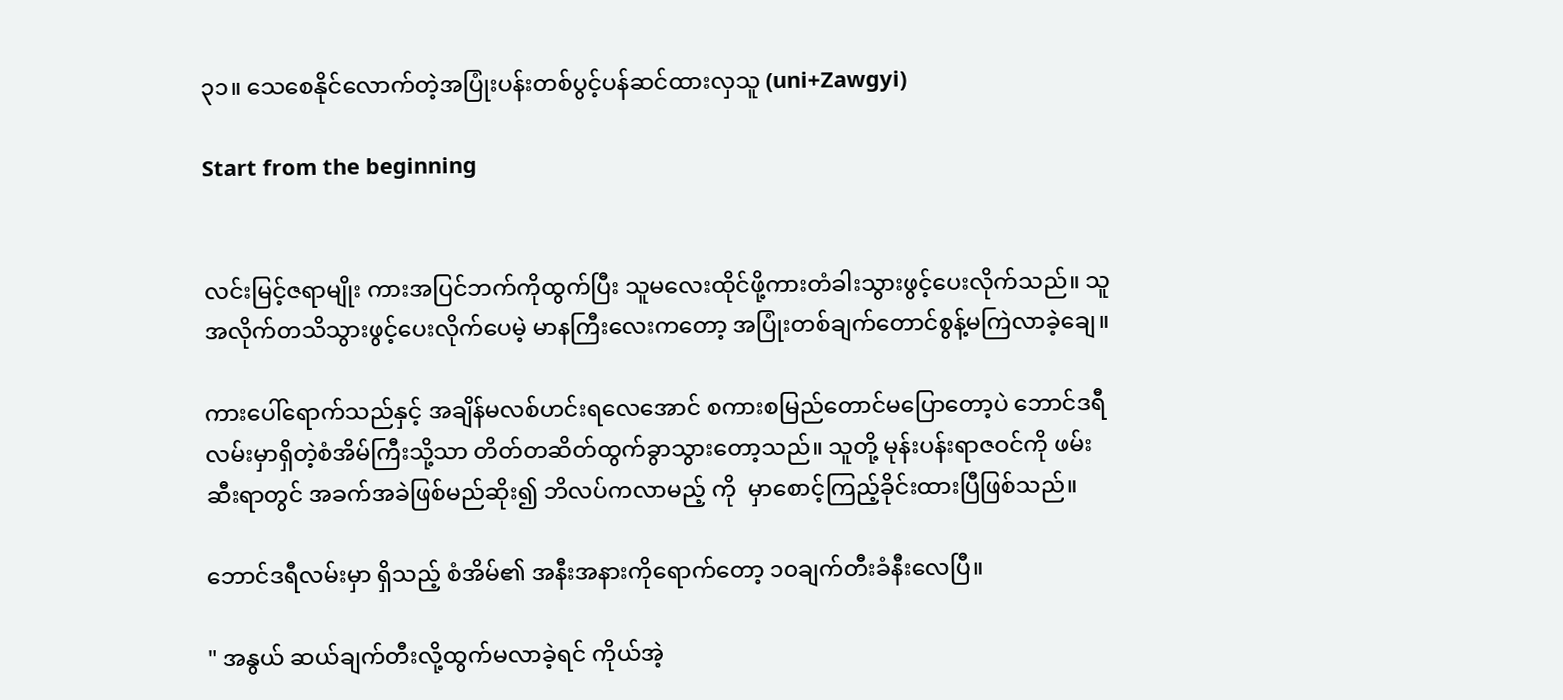၃၁။ သေစေနိုင်လောက်တဲ့အပြုံးပန်းတစ်ပွင့်ပန်ဆင်ထားလှသူ (uni+Zawgyi)

Start from the beginning


လင်းမြင့်ဇရာမျိုး ကားအပြင်ဘက်ကိုထွက်ပြီး သူမလေးထိုင်ဖို့ကားတံခါးသွားဖွင့်ပေးလိုက်သည်။ သူအလိုက်တသိသွားဖွင့်ပေးလိုက်ပေမဲ့ မာနကြီးလေးကတော့ အပြုံးတစ်ချက်တောင်စွန့်မကြဲလာခဲ့ချေ။

ကားပေါ်ရောက်သည်နှင့် အချိန်မလစ်ဟင်းရလေအောင် စကားစမြည်တောင်မပြောတော့ပဲ ဘောင်ဒရီလမ်းမှာရှိတဲ့စံအိမ်ကြီးသို့သာ တိတ်တဆိတ်ထွက်ခွာသွားတော့သည်။ သူတို့ မုန်းပန်းရာဇဝင်ကို ဖမ်းဆီးရာတွင် အခက်အခဲဖြစ်မည်ဆိုး၍ ဘိလပ်ကလာမည့် ကို  မှာစောင့်ကြည့်ခိုင်းထားပြီဖြစ်သည်။

ဘောင်ဒရီလမ်းမှာ ရှိသည့် စံအိမ်၏ အနီးအနားကိုရောက်တော့ ၁၀ချက်တီးခံနီးလေပြီ။

" အနွယ် ဆယ်ချက်တီးလို့ထွက်မလာခဲ့ရင် ကိုယ်အဲ့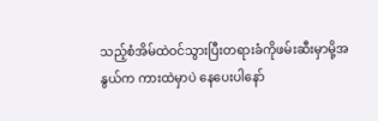သည့်စံအိမ်ထဲဝင်သွားပြီးတရားခံကိုဖမ်းဆီးမှာမို့အနွယ်က ကားထဲမှာပဲ နေပေးပါနော်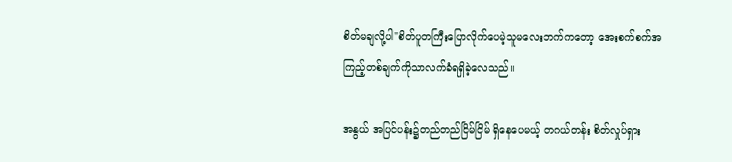စိတ်မချလို့ပါ"စိတ်ပူတကြီးပြောလိုက်ပေမဲ့သူမလေးဘက်ကတော့ အေးစက်စက်အကြည့်တစ်ချက်ကိုသာလက်ခံရရှိခဲ့လေသည်။

အနွယ် အပြင်ပန်း၌တည်တည်ငြိမ်ငြိမ် ရှိနေပေမယ့် တဂယ်တန်း စိတ်လှုပ်ရှား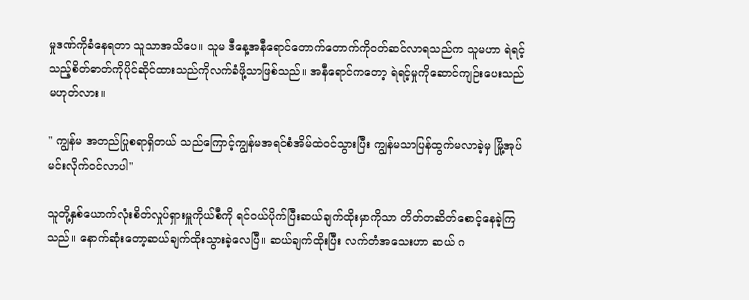မှုဒဏ်ကိုခံနေရတာ သူသာအသိပေ။ သူမ ဒီနေ့အနီရောင်တောက်တောက်ကိုဝတ်ဆင်လာရသည်က သူမဟာ ရဲရင့်သည့်စိတ်ဓာတ်ကိုပိုင်ဆိုင်ထားသည်ကိုလက်ခံဖို့သာဖြစ်သည်။ အနီရောင်ကတော့ ရဲရင့်မှုကိုဆောင်ကျဉ်းပေးသည်မဟုတ်လား။

" ကျွန်မ အတည်ပြုစရာရှိတယ် သည်ကြောင့်ကျွန်မအရင်စံအိမ်ထဲဝင်သွားပြီး ကျွန်မသာပြန်ထွက်မလာခဲ့မှ မြို့အုပ်မင်းလိုက်ဝင်လာပါ"

သူတို့နှစ်ယောက်လုံးစိတ်လှုပ်ရှားမှူကိုယ်စီကို ရင်ဝယ်ပိုက်ပြီးဆယ်ချက်ထိုးမှာကိုသာ တိတ်တဆိတ်စောင့်နေခဲ့ကြသည်။ နောက်ဆုံးတော့ဆယ်ချက်ထိုးသွားခဲ့လေပြီ။ ဆယ်ချက်ထိုးပြီး လက်တံအသေးဟာ ဆယ် ဂ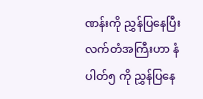ဏန်းကို ညွှန်ပြနေပြီးလက်တံအကြီးဟာ နံပါတ်၅ ကို ညွှန်ပြနေ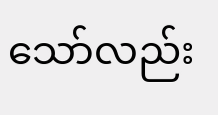သော်လည်း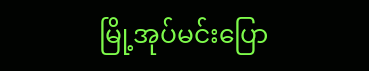မြို့အုပ်မင်းပြော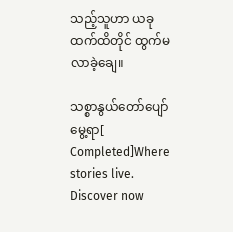သည့်သူဟာ ယခုထက်ထိတိုင် ထွက်မလာခဲ့ချေ။

သစ္စာနွယ်တော်ပျော်မွေ့ရာ[ Completed]Where stories live. Discover now